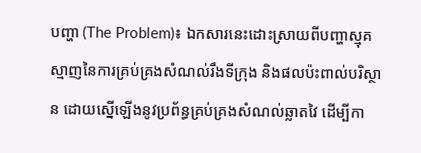បញ្ហា (The Problem)៖ ឯកសារនេះដោះស្រាយពីបញ្ហាស្មុគស្មាញនៃការគ្រប់គ្រងសំណល់រឹងទីក្រុង និងផលប៉ះពាល់បរិស្ថាន ដោយស្នើឡើងនូវប្រព័ន្ធគ្រប់គ្រងសំណល់ឆ្លាតវៃ ដើម្បីកា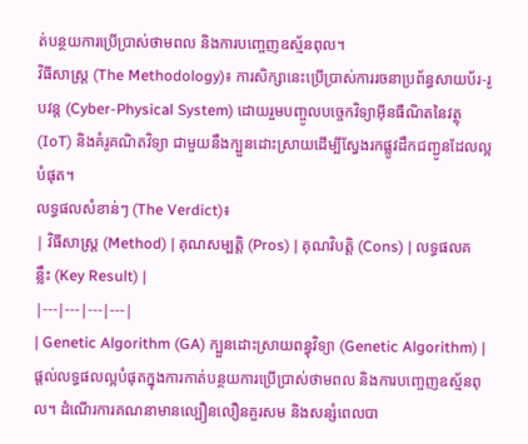ត់បន្ថយការប្រើប្រាស់ថាមពល និងការបញ្ចេញឧស្ម័នពុល។
វិធីសាស្ត្រ (The Methodology)៖ ការសិក្សានេះប្រើប្រាស់ការរចនាប្រព័ន្ធសាយប័រ-រូបវន្ត (Cyber-Physical System) ដោយរួមបញ្ចូលបច្ចេកវិទ្យាអ៊ីនធឺណិតនៃវត្ថុ (IoT) និងគំរូគណិតវិទ្យា ជាមួយនឹងក្បួនដោះស្រាយដើម្បីស្វែងរកផ្លូវដឹកជញ្ជូនដែលល្អបំផុត។
លទ្ធផលសំខាន់ៗ (The Verdict)៖
| វិធីសាស្ត្រ (Method) | គុណសម្បត្តិ (Pros) | គុណវិបត្តិ (Cons) | លទ្ធផលគន្លឹះ (Key Result) |
|---|---|---|---|
| Genetic Algorithm (GA) ក្បួនដោះស្រាយពន្ធុវិទ្យា (Genetic Algorithm) |
ផ្តល់លទ្ធផលល្អបំផុតក្នុងការកាត់បន្ថយការប្រើប្រាស់ថាមពល និងការបញ្ចេញឧស្ម័នពុល។ ដំណើរការគណនាមានល្បឿនលឿនគួរសម និងសន្សំពេលបា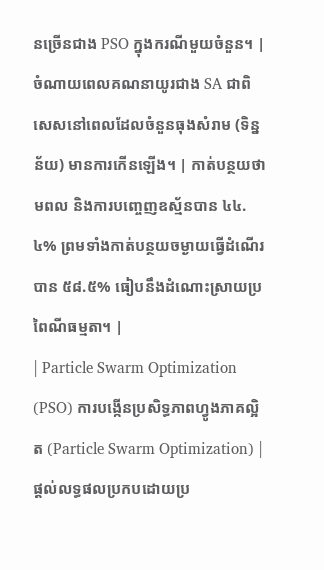នច្រើនជាង PSO ក្នុងករណីមួយចំនួន។ | ចំណាយពេលគណនាយូរជាង SA ជាពិសេសនៅពេលដែលចំនួនធុងសំរាម (ទិន្នន័យ) មានការកើនឡើង។ | កាត់បន្ថយថាមពល និងការបញ្ចេញឧស្ម័នបាន ៤៤.៤% ព្រមទាំងកាត់បន្ថយចម្ងាយធ្វើដំណើរបាន ៥៨.៥% ធៀបនឹងដំណោះស្រាយប្រពៃណីធម្មតា។ |
| Particle Swarm Optimization (PSO) ការបង្កើនប្រសិទ្ធភាពហ្វូងភាគល្អិត (Particle Swarm Optimization) |
ផ្តល់លទ្ធផលប្រកបដោយប្រ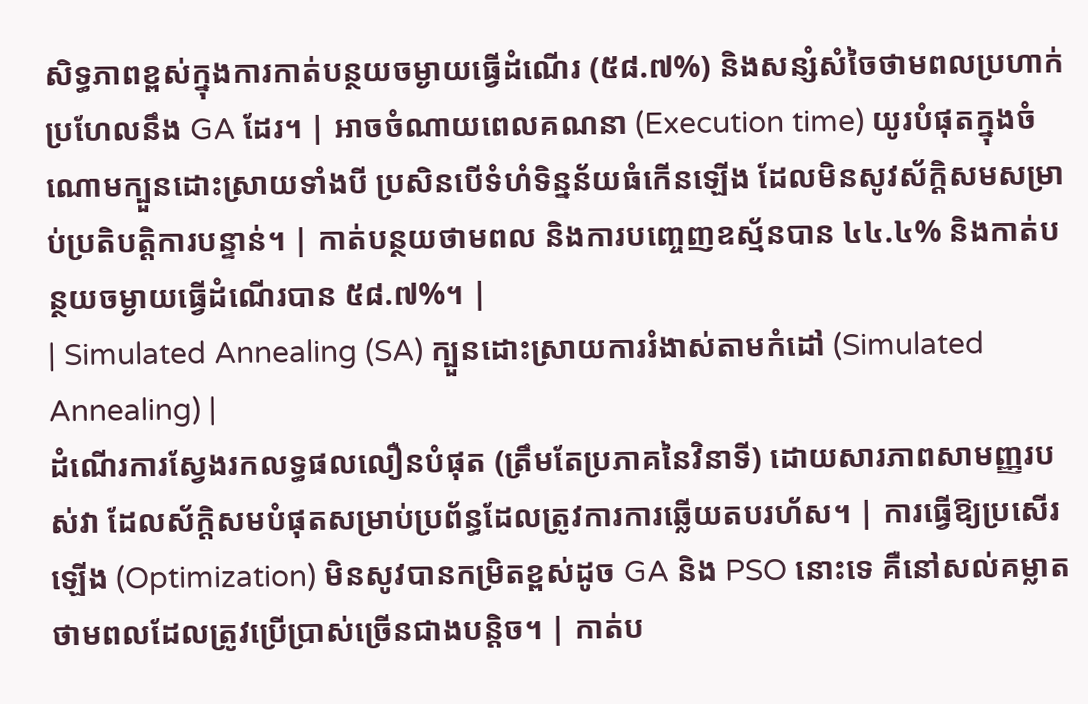សិទ្ធភាពខ្ពស់ក្នុងការកាត់បន្ថយចម្ងាយធ្វើដំណើរ (៥៨.៧%) និងសន្សំសំចៃថាមពលប្រហាក់ប្រហែលនឹង GA ដែរ។ | អាចចំណាយពេលគណនា (Execution time) យូរបំផុតក្នុងចំណោមក្បួនដោះស្រាយទាំងបី ប្រសិនបើទំហំទិន្នន័យធំកើនឡើង ដែលមិនសូវស័ក្តិសមសម្រាប់ប្រតិបត្តិការបន្ទាន់។ | កាត់បន្ថយថាមពល និងការបញ្ចេញឧស្ម័នបាន ៤៤.៤% និងកាត់បន្ថយចម្ងាយធ្វើដំណើរបាន ៥៨.៧%។ |
| Simulated Annealing (SA) ក្បួនដោះស្រាយការរំងាស់តាមកំដៅ (Simulated Annealing) |
ដំណើរការស្វែងរកលទ្ធផលលឿនបំផុត (ត្រឹមតែប្រភាគនៃវិនាទី) ដោយសារភាពសាមញ្ញរបស់វា ដែលស័ក្តិសមបំផុតសម្រាប់ប្រព័ន្ធដែលត្រូវការការឆ្លើយតបរហ័ស។ | ការធ្វើឱ្យប្រសើរឡើង (Optimization) មិនសូវបានកម្រិតខ្ពស់ដូច GA និង PSO នោះទេ គឺនៅសល់គម្លាតថាមពលដែលត្រូវប្រើប្រាស់ច្រើនជាងបន្តិច។ | កាត់ប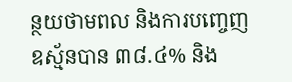ន្ថយថាមពល និងការបញ្ចេញឧស្ម័នបាន ៣៨.៤% និង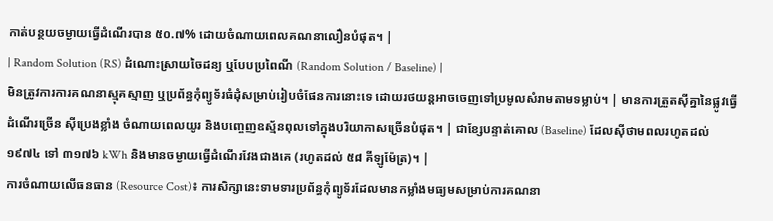កាត់បន្ថយចម្ងាយធ្វើដំណើរបាន ៥០.៧% ដោយចំណាយពេលគណនាលឿនបំផុត។ |
| Random Solution (RS) ដំណោះស្រាយចៃដន្យ ឬបែបប្រពៃណី (Random Solution / Baseline) |
មិនត្រូវការការគណនាស្មុគស្មាញ ឬប្រព័ន្ធកុំព្យូទ័រធំដុំសម្រាប់រៀបចំផែនការនោះទេ ដោយរថយន្តអាចចេញទៅប្រមូលសំរាមតាមទម្លាប់។ | មានការត្រួតស៊ីគ្នានៃផ្លូវធ្វើដំណើរច្រើន ស៊ីប្រេងខ្លាំង ចំណាយពេលយូរ និងបញ្ចេញឧស្ម័នពុលទៅក្នុងបរិយាកាសច្រើនបំផុត។ | ជាខ្សែបន្ទាត់គោល (Baseline) ដែលស៊ីថាមពលរហូតដល់ ១៩៧៤ ទៅ ៣១៧៦ kWh និងមានចម្ងាយធ្វើដំណើរវែងជាងគេ (រហូតដល់ ៥៨ គីឡូម៉ែត្រ)។ |
ការចំណាយលើធនធាន (Resource Cost)៖ ការសិក្សានេះទាមទារប្រព័ន្ធកុំព្យូទ័រដែលមានកម្លាំងមធ្យមសម្រាប់ការគណនា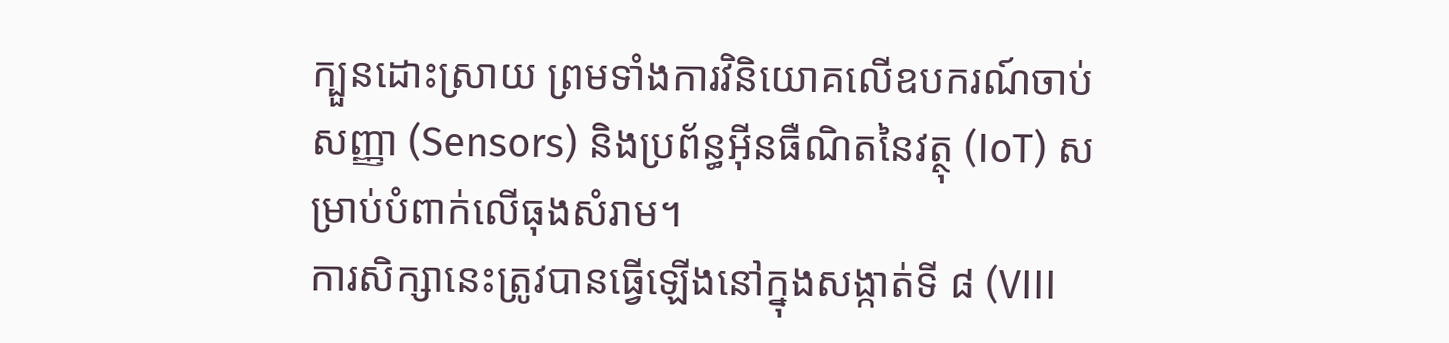ក្បួនដោះស្រាយ ព្រមទាំងការវិនិយោគលើឧបករណ៍ចាប់សញ្ញា (Sensors) និងប្រព័ន្ធអ៊ីនធឺណិតនៃវត្ថុ (IoT) សម្រាប់បំពាក់លើធុងសំរាម។
ការសិក្សានេះត្រូវបានធ្វើឡើងនៅក្នុងសង្កាត់ទី ៨ (VIII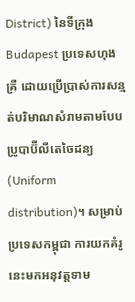District) នៃទីក្រុង Budapest ប្រទេសហុងគ្រី ដោយប្រើប្រាស់ការសន្មត់បរិមាណសំរាមតាមបែបប្រូបាប៊ីលីតេចៃដន្យ (Uniform distribution)។ សម្រាប់ប្រទេសកម្ពុជា ការយកគំរូនេះមកអនុវត្តទាម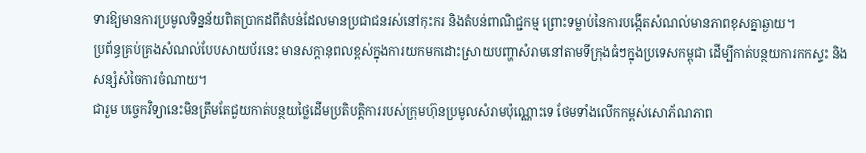ទារឱ្យមានការប្រមូលទិន្នន័យពិតប្រាកដពីតំបន់ដែលមានប្រជាជនរស់នៅកុះករ និងតំបន់ពាណិជ្ជកម្ម ព្រោះទម្លាប់នៃការបង្កើតសំណល់មានភាពខុសគ្នាឆ្ងាយ។
ប្រព័ន្ធគ្រប់គ្រងសំណល់បែបសាយប័រនេះ មានសក្តានុពលខ្ពស់ក្នុងការយកមកដោះស្រាយបញ្ហាសំរាមនៅតាមទីក្រុងធំៗក្នុងប្រទេសកម្ពុជា ដើម្បីកាត់បន្ថយការកកស្ទះ និងសន្សំសំចៃការចំណាយ។
ជារួម បច្ចេកវិទ្យានេះមិនត្រឹមតែជួយកាត់បន្ថយថ្លៃដើមប្រតិបត្តិការរបស់ក្រុមហ៊ុនប្រមូលសំរាមប៉ុណ្ណោះទេ ថែមទាំងលើកកម្ពស់សោភ័ណភាព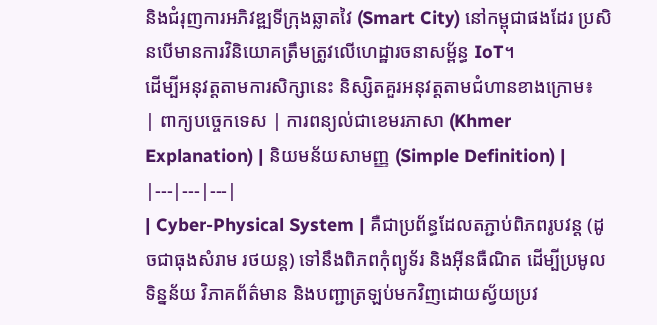និងជំរុញការអភិវឌ្ឍទីក្រុងឆ្លាតវៃ (Smart City) នៅកម្ពុជាផងដែរ ប្រសិនបើមានការវិនិយោគត្រឹមត្រូវលើហេដ្ឋារចនាសម្ព័ន្ធ IoT។
ដើម្បីអនុវត្តតាមការសិក្សានេះ និស្សិតគួរអនុវត្តតាមជំហានខាងក្រោម៖
| ពាក្យបច្ចេកទេស | ការពន្យល់ជាខេមរភាសា (Khmer Explanation) | និយមន័យសាមញ្ញ (Simple Definition) |
|---|---|---|
| Cyber-Physical System | គឺជាប្រព័ន្ធដែលតភ្ជាប់ពិភពរូបវន្ត (ដូចជាធុងសំរាម រថយន្ត) ទៅនឹងពិភពកុំព្យូទ័រ និងអ៊ីនធឺណិត ដើម្បីប្រមូលទិន្នន័យ វិភាគព័ត៌មាន និងបញ្ជាត្រឡប់មកវិញដោយស្វ័យប្រវ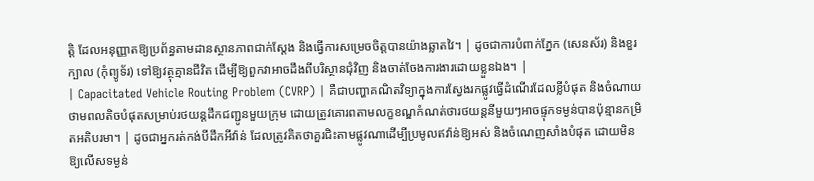ត្តិ ដែលអនុញ្ញាតឱ្យប្រព័ន្ធតាមដានស្ថានភាពជាក់ស្តែង និងធ្វើការសម្រេចចិត្តបានយ៉ាងឆ្លាតវៃ។ | ដូចជាការបំពាក់ភ្នែក (សេនស័រ) និងខួរក្បាល (កុំព្យូទ័រ) ទៅឱ្យវត្ថុគ្មានជីវិត ដើម្បីឱ្យពួកវាអាចដឹងពីបរិស្ថានជុំវិញ និងចាត់ចែងការងារដោយខ្លួនឯង។ |
| Capacitated Vehicle Routing Problem (CVRP) | គឺជាបញ្ហាគណិតវិទ្យាក្នុងការស្វែងរកផ្លូវធ្វើដំណើរដែលខ្លីបំផុត និងចំណាយថាមពលតិចបំផុតសម្រាប់រថយន្តដឹកជញ្ជូនមួយក្រុម ដោយត្រូវគោរពតាមលក្ខខណ្ឌកំណត់ថារថយន្តនីមួយៗអាចផ្ទុកទម្ងន់បានប៉ុន្មានកម្រិតអតិបរមា។ | ដូចជាអ្នករត់កង់បីដឹកអីវ៉ាន់ ដែលត្រូវគិតថាគួរជិះតាមផ្លូវណាដើម្បីប្រមូលឥវ៉ាន់ឱ្យអស់ និងចំណេញសាំងបំផុត ដោយមិនឱ្យលើសទម្ងន់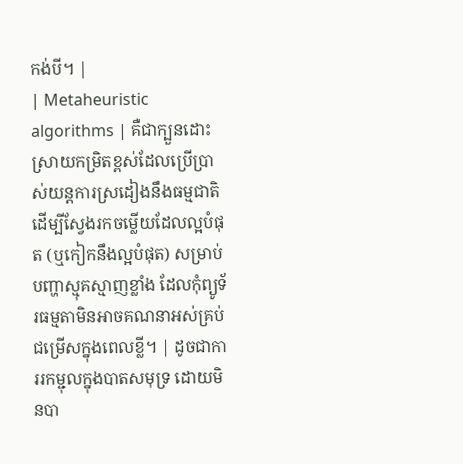កង់បី។ |
| Metaheuristic algorithms | គឺជាក្បួនដោះស្រាយកម្រិតខ្ពស់ដែលប្រើប្រាស់យន្តការស្រដៀងនឹងធម្មជាតិ ដើម្បីស្វែងរកចម្លើយដែលល្អបំផុត (ឬកៀកនឹងល្អបំផុត) សម្រាប់បញ្ហាស្មុគស្មាញខ្លាំង ដែលកុំព្យូទ័រធម្មតាមិនអាចគណនាអស់គ្រប់ជម្រើសក្នុងពេលខ្លី។ | ដូចជាការរកម្ជុលក្នុងបាតសមុទ្រ ដោយមិនបា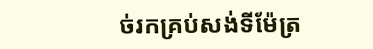ច់រកគ្រប់សង់ទីម៉ែត្រ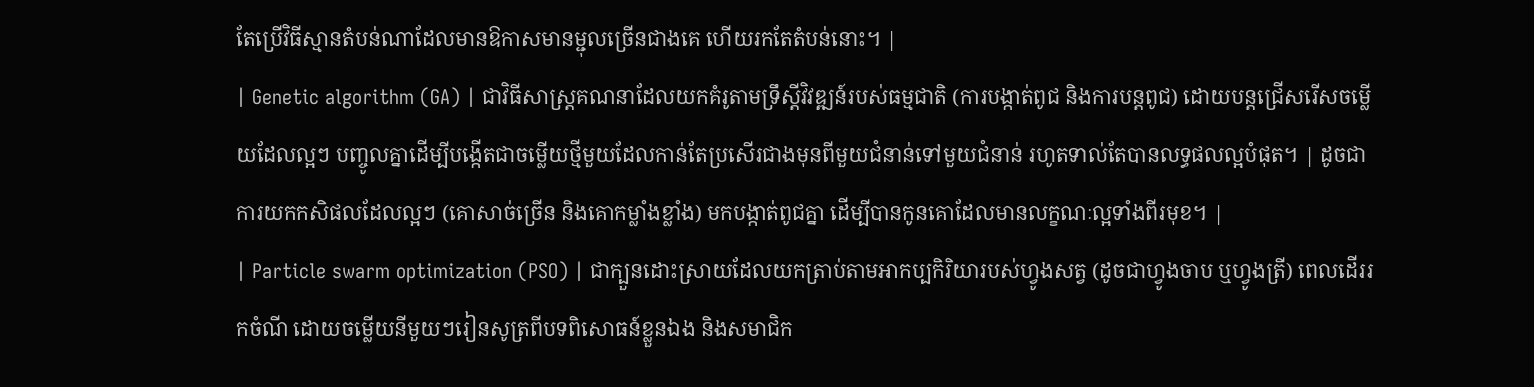តែប្រើវិធីស្មានតំបន់ណាដែលមានឱកាសមានម្ជុលច្រើនជាងគេ ហើយរកតែតំបន់នោះ។ |
| Genetic algorithm (GA) | ជាវិធីសាស្ត្រគណនាដែលយកគំរូតាមទ្រឹស្តីវិវឌ្ឍន៍របស់ធម្មជាតិ (ការបង្កាត់ពូជ និងការបន្តពូជ) ដោយបន្តជ្រើសរើសចម្លើយដែលល្អៗ បញ្ចូលគ្នាដើម្បីបង្កើតជាចម្លើយថ្មីមួយដែលកាន់តែប្រសើរជាងមុនពីមួយជំនាន់ទៅមួយជំនាន់ រហូតទាល់តែបានលទ្ធផលល្អបំផុត។ | ដូចជាការយកកសិផលដែលល្អៗ (គោសាច់ច្រើន និងគោកម្លាំងខ្លាំង) មកបង្កាត់ពូជគ្នា ដើម្បីបានកូនគោដែលមានលក្ខណៈល្អទាំងពីរមុខ។ |
| Particle swarm optimization (PSO) | ជាក្បួនដោះស្រាយដែលយកត្រាប់តាមអាកប្បកិរិយារបស់ហ្វូងសត្វ (ដូចជាហ្វូងចាប ឬហ្វូងត្រី) ពេលដើររកចំណី ដោយចម្លើយនីមួយៗរៀនសូត្រពីបទពិសោធន៍ខ្លួនឯង និងសមាជិក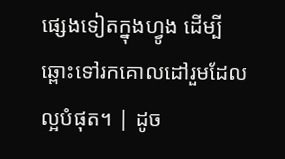ផ្សេងទៀតក្នុងហ្វូង ដើម្បីឆ្ពោះទៅរកគោលដៅរួមដែលល្អបំផុត។ | ដូច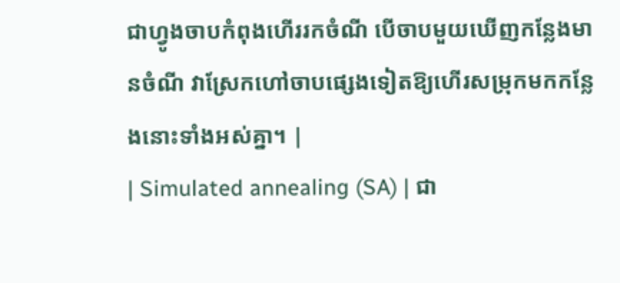ជាហ្វូងចាបកំពុងហើររកចំណី បើចាបមួយឃើញកន្លែងមានចំណី វាស្រែកហៅចាបផ្សេងទៀតឱ្យហើរសម្រុកមកកន្លែងនោះទាំងអស់គ្នា។ |
| Simulated annealing (SA) | ជា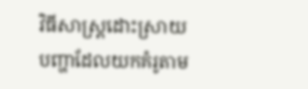វិធីសាស្ត្រដោះស្រាយបញ្ហាដែលយកគំរូតាម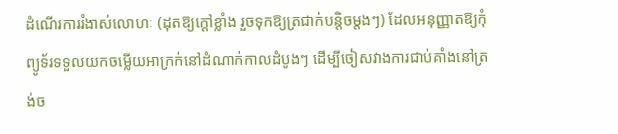ដំណើរការរំងាស់លោហៈ (ដុតឱ្យក្តៅខ្លាំង រួចទុកឱ្យត្រជាក់បន្តិចម្តងៗ) ដែលអនុញ្ញាតឱ្យកុំព្យូទ័រទទួលយកចម្លើយអាក្រក់នៅដំណាក់កាលដំបូងៗ ដើម្បីចៀសវាងការជាប់គាំងនៅត្រង់ច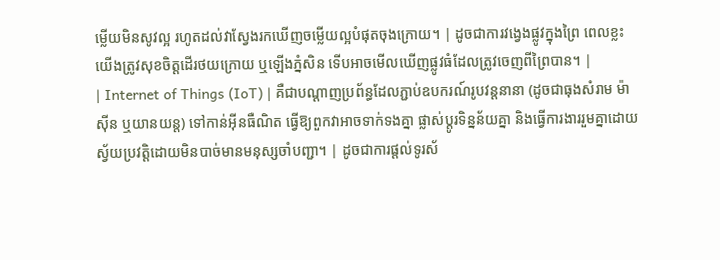ម្លើយមិនសូវល្អ រហូតដល់វាស្វែងរកឃើញចម្លើយល្អបំផុតចុងក្រោយ។ | ដូចជាការវង្វេងផ្លូវក្នុងព្រៃ ពេលខ្លះយើងត្រូវសុខចិត្តដើរថយក្រោយ ឬឡើងភ្នំសិន ទើបអាចមើលឃើញផ្លូវធំដែលត្រូវចេញពីព្រៃបាន។ |
| Internet of Things (IoT) | គឺជាបណ្ដាញប្រព័ន្ធដែលភ្ជាប់ឧបករណ៍រូបវន្តនានា (ដូចជាធុងសំរាម ម៉ាស៊ីន ឬយានយន្ត) ទៅកាន់អ៊ីនធឺណិត ធ្វើឱ្យពួកវាអាចទាក់ទងគ្នា ផ្លាស់ប្តូរទិន្នន័យគ្នា និងធ្វើការងាររួមគ្នាដោយស្វ័យប្រវត្តិដោយមិនបាច់មានមនុស្សចាំបញ្ជា។ | ដូចជាការផ្តល់ទូរស័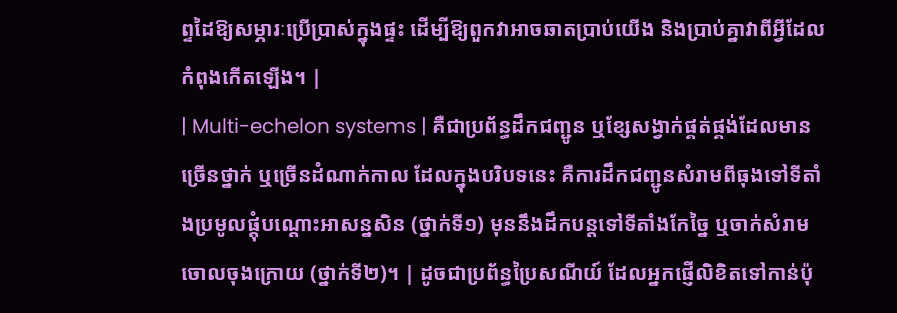ព្ទដៃឱ្យសម្ភារៈប្រើប្រាស់ក្នុងផ្ទះ ដើម្បីឱ្យពួកវាអាចឆាតប្រាប់យើង និងប្រាប់គ្នាវាពីអ្វីដែលកំពុងកើតឡើង។ |
| Multi-echelon systems | គឺជាប្រព័ន្ធដឹកជញ្ជូន ឬខ្សែសង្វាក់ផ្គត់ផ្គង់ដែលមានច្រើនថ្នាក់ ឬច្រើនដំណាក់កាល ដែលក្នុងបរិបទនេះ គឺការដឹកជញ្ជូនសំរាមពីធុងទៅទីតាំងប្រមូលផ្តុំបណ្តោះអាសន្នសិន (ថ្នាក់ទី១) មុននឹងដឹកបន្តទៅទីតាំងកែច្នៃ ឬចាក់សំរាមចោលចុងក្រោយ (ថ្នាក់ទី២)។ | ដូចជាប្រព័ន្ធប្រៃសណីយ៍ ដែលអ្នកផ្ញើលិខិតទៅកាន់ប៉ុ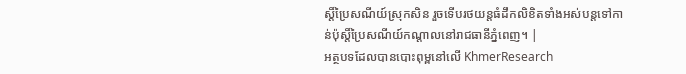ស្តិ៍ប្រៃសណីយ៍ស្រុកសិន រួចទើបរថយន្តធំដឹកលិខិតទាំងអស់បន្តទៅកាន់ប៉ុស្តិ៍ប្រៃសណីយ៍កណ្តាលនៅរាជធានីភ្នំពេញ។ |
អត្ថបទដែលបានបោះពុម្ពនៅលើ KhmerResearch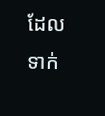ដែលទាក់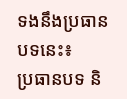ទងនឹងប្រធានបទនេះ៖
ប្រធានបទ និ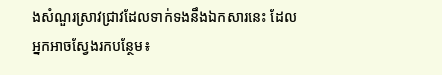ងសំណួរស្រាវជ្រាវដែលទាក់ទងនឹងឯកសារនេះ ដែលអ្នកអាចស្វែងរកបន្ថែម៖